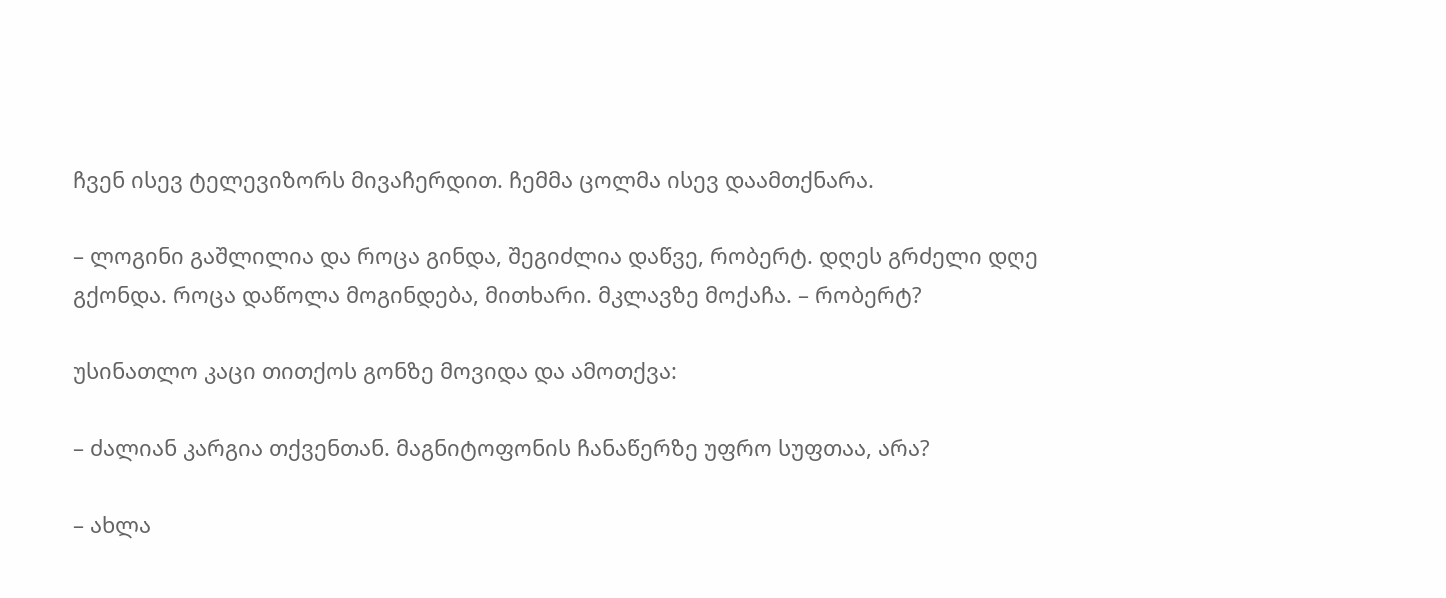ჩვენ ისევ ტელევიზორს მივაჩერდით. ჩემმა ცოლმა ისევ დაამთქნარა.

– ლოგინი გაშლილია და როცა გინდა, შეგიძლია დაწვე, რობერტ. დღეს გრძელი დღე გქონდა. როცა დაწოლა მოგინდება, მითხარი. მკლავზე მოქაჩა. – რობერტ?

უსინათლო კაცი თითქოს გონზე მოვიდა და ამოთქვა:

– ძალიან კარგია თქვენთან. მაგნიტოფონის ჩანაწერზე უფრო სუფთაა, არა?

– ახლა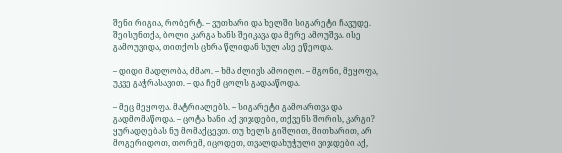შენი რიგია, რობერტ. – ვუთხარი და ხელში სიგარეტი ჩავუდე. შეისუნთქა, ბოლი კარგა ხანს შეიკავა და მერე ამოუშვა. ისე გამოუვიდა, თითქოს ცხრა წლიდან სულ ასე ეწეოდა.

– დიდი მადლობა, ძმაო. – ხმა ძლივს ამოიღო. – მგონი, მეყოფა, უკვე გაჭრასავით. – და ჩემ ცოლს გადააწოდა.

– მეც მეყოფა. მატრიალებს. – სიგარეტი გამოართვა და გადმომაწოდა. – ცოტა ხანი აქ ვიჯდები, თქვენს შორის, კარგი? ყურადღებას ნუ მომაქცევთ. თუ ხელს გიშლით, მითხარით, არ მოგერიდოთ, თორემ, იცოდეთ, თვალდახუჭული ვიჯდები აქ,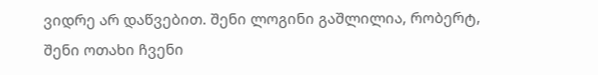ვიდრე არ დაწვებით. შენი ლოგინი გაშლილია, რობერტ, შენი ოთახი ჩვენი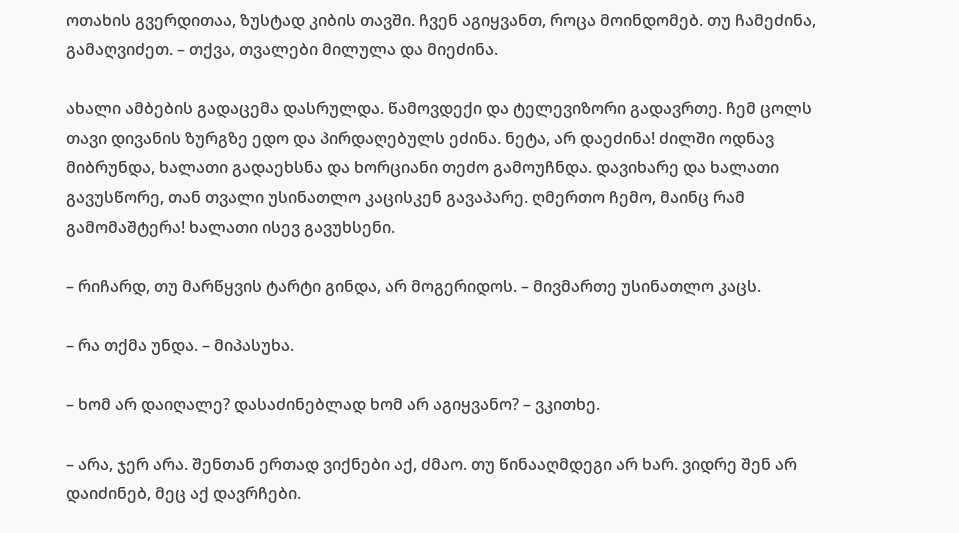ოთახის გვერდითაა, ზუსტად კიბის თავში. ჩვენ აგიყვანთ, როცა მოინდომებ. თუ ჩამეძინა, გამაღვიძეთ. – თქვა, თვალები მილულა და მიეძინა.

ახალი ამბების გადაცემა დასრულდა. წამოვდექი და ტელევიზორი გადავრთე. ჩემ ცოლს თავი დივანის ზურგზე ედო და პირდაღებულს ეძინა. ნეტა, არ დაეძინა! ძილში ოდნავ მიბრუნდა, ხალათი გადაეხსნა და ხორციანი თეძო გამოუჩნდა. დავიხარე და ხალათი გავუსწორე, თან თვალი უსინათლო კაცისკენ გავაპარე. ღმერთო ჩემო, მაინც რამ გამომაშტერა! ხალათი ისევ გავუხსენი.

– რიჩარდ, თუ მარწყვის ტარტი გინდა, არ მოგერიდოს. – მივმართე უსინათლო კაცს.

– რა თქმა უნდა. – მიპასუხა.

– ხომ არ დაიღალე? დასაძინებლად ხომ არ აგიყვანო? – ვკითხე.

– არა, ჯერ არა. შენთან ერთად ვიქნები აქ, ძმაო. თუ წინააღმდეგი არ ხარ. ვიდრე შენ არ დაიძინებ, მეც აქ დავრჩები.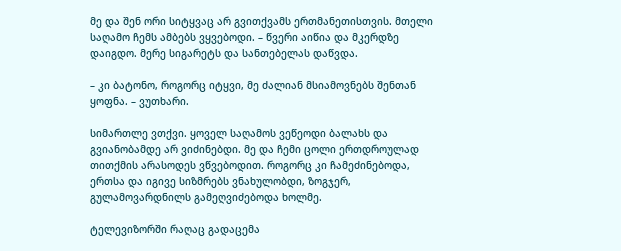მე და შენ ორი სიტყვაც არ გვითქვამს ერთმანეთისთვის. მთელი საღამო ჩემს ამბებს ვყვებოდი. – წვერი აიწია და მკერდზე დაიგდო. მერე სიგარეტს და სანთებელას დაწვდა.

– კი ბატონო, როგორც იტყვი, მე ძალიან მსიამოვნებს შენთან ყოფნა. – ვუთხარი.

სიმართლე ვთქვი. ყოველ საღამოს ვეწეოდი ბალახს და გვიანობამდე არ ვიძინებდი. მე და ჩემი ცოლი ერთდროულად თითქმის არასოდეს ვწვებოდით. როგორც კი ჩამეძინებოდა, ერთსა და იგივე სიზმრებს ვნახულობდი, ზოგჯერ, გულამოვარდნილს გამეღვიძებოდა ხოლმე.

ტელევიზორში რაღაც გადაცემა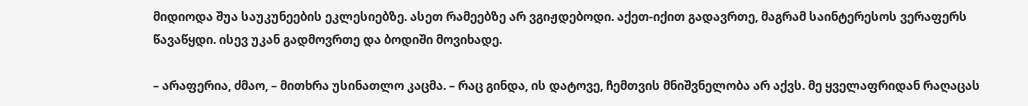მიდიოდა შუა საუკუნეების ეკლესიებზე. ასეთ რამეებზე არ ვგიჟდებოდი. აქეთ-იქით გადავრთე, მაგრამ საინტერესოს ვერაფერს წავაწყდი. ისევ უკან გადმოვრთე და ბოდიში მოვიხადე.

– არაფერია, ძმაო, – მითხრა უსინათლო კაცმა. – რაც გინდა, ის დატოვე, ჩემთვის მნიშვნელობა არ აქვს. მე ყველაფრიდან რაღაცას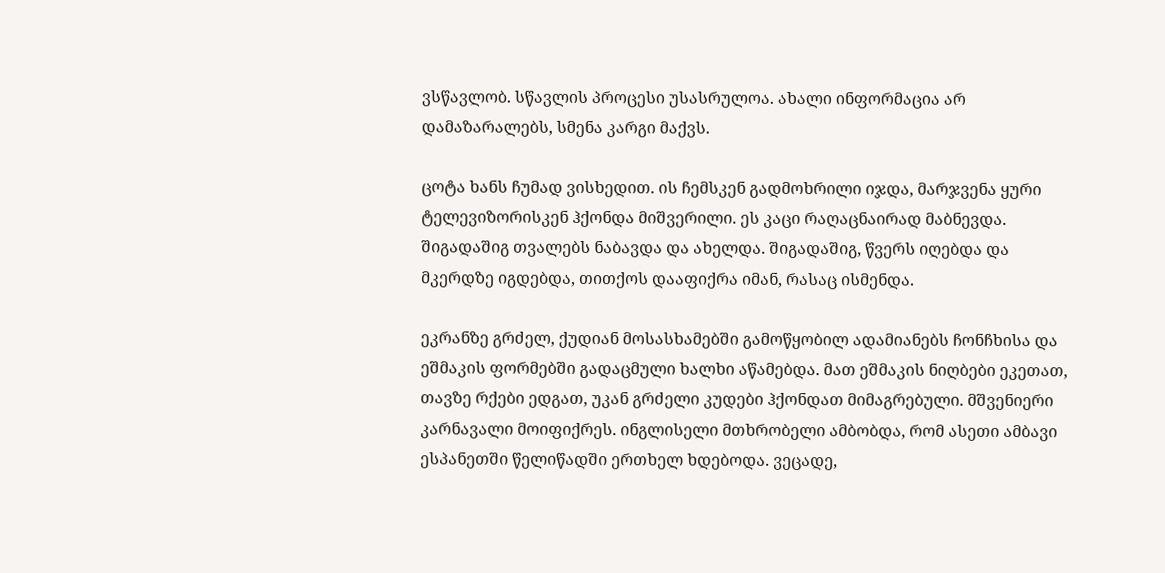ვსწავლობ. სწავლის პროცესი უსასრულოა. ახალი ინფორმაცია არ დამაზარალებს, სმენა კარგი მაქვს.

ცოტა ხანს ჩუმად ვისხედით. ის ჩემსკენ გადმოხრილი იჯდა, მარჯვენა ყური ტელევიზორისკენ ჰქონდა მიშვერილი. ეს კაცი რაღაცნაირად მაბნევდა. შიგადაშიგ თვალებს ნაბავდა და ახელდა. შიგადაშიგ, წვერს იღებდა და მკერდზე იგდებდა, თითქოს დააფიქრა იმან, რასაც ისმენდა.

ეკრანზე გრძელ, ქუდიან მოსასხამებში გამოწყობილ ადამიანებს ჩონჩხისა და ეშმაკის ფორმებში გადაცმული ხალხი აწამებდა. მათ ეშმაკის ნიღბები ეკეთათ, თავზე რქები ედგათ, უკან გრძელი კუდები ჰქონდათ მიმაგრებული. მშვენიერი კარნავალი მოიფიქრეს. ინგლისელი მთხრობელი ამბობდა, რომ ასეთი ამბავი ესპანეთში წელიწადში ერთხელ ხდებოდა. ვეცადე,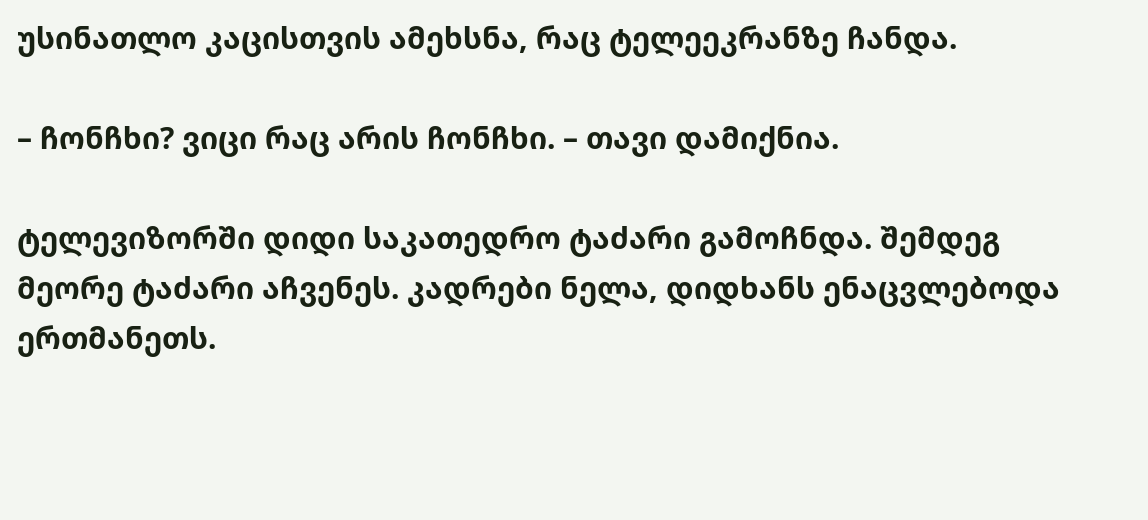უსინათლო კაცისთვის ამეხსნა, რაც ტელეეკრანზე ჩანდა.

– ჩონჩხი? ვიცი რაც არის ჩონჩხი. – თავი დამიქნია.

ტელევიზორში დიდი საკათედრო ტაძარი გამოჩნდა. შემდეგ მეორე ტაძარი აჩვენეს. კადრები ნელა, დიდხანს ენაცვლებოდა ერთმანეთს.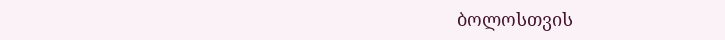ბოლოსთვის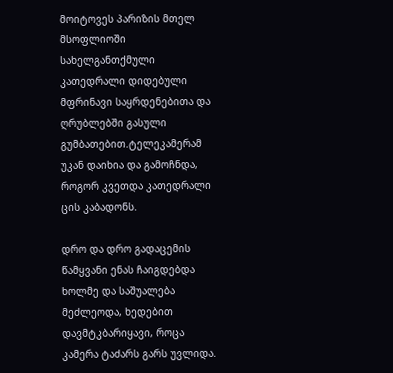მოიტოვეს პარიზის მთელ მსოფლიოში სახელგანთქმული კათედრალი დიდებული მფრინავი საყრდენებითა და ღრუბლებში გასული გუმბათებით.ტელეკამერამ უკან დაიხია და გამოჩნდა, როგორ კვეთდა კათედრალი ცის კაბადონს.

დრო და დრო გადაცემის წამყვანი ენას ჩაიგდებდა ხოლმე და საშუალება მეძლეოდა, ხედებით დავმტკბარიყავი, როცა კამერა ტაძარს გარს უვლიდა.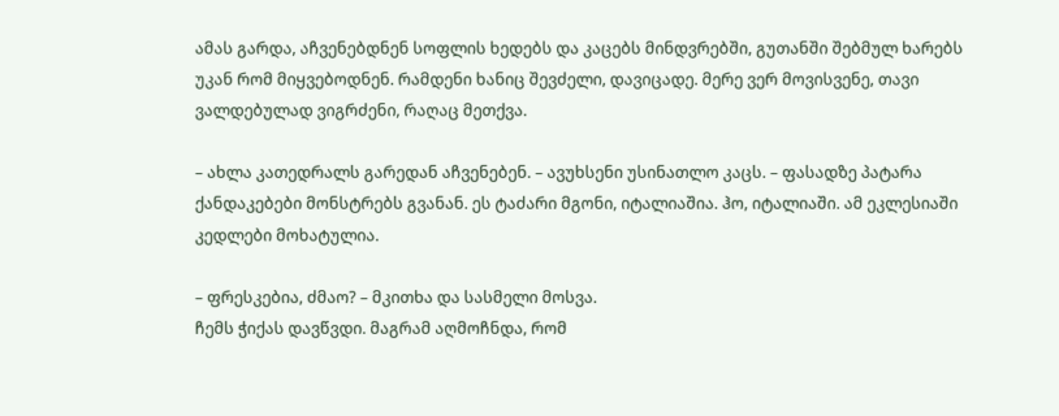ამას გარდა, აჩვენებდნენ სოფლის ხედებს და კაცებს მინდვრებში, გუთანში შებმულ ხარებს უკან რომ მიყვებოდნენ. რამდენი ხანიც შევძელი, დავიცადე. მერე ვერ მოვისვენე, თავი ვალდებულად ვიგრძენი, რაღაც მეთქვა.

– ახლა კათედრალს გარედან აჩვენებენ. – ავუხსენი უსინათლო კაცს. – ფასადზე პატარა ქანდაკებები მონსტრებს გვანან. ეს ტაძარი მგონი, იტალიაშია. ჰო, იტალიაში. ამ ეკლესიაში კედლები მოხატულია.

– ფრესკებია, ძმაო? – მკითხა და სასმელი მოსვა.
ჩემს ჭიქას დავწვდი. მაგრამ აღმოჩნდა, რომ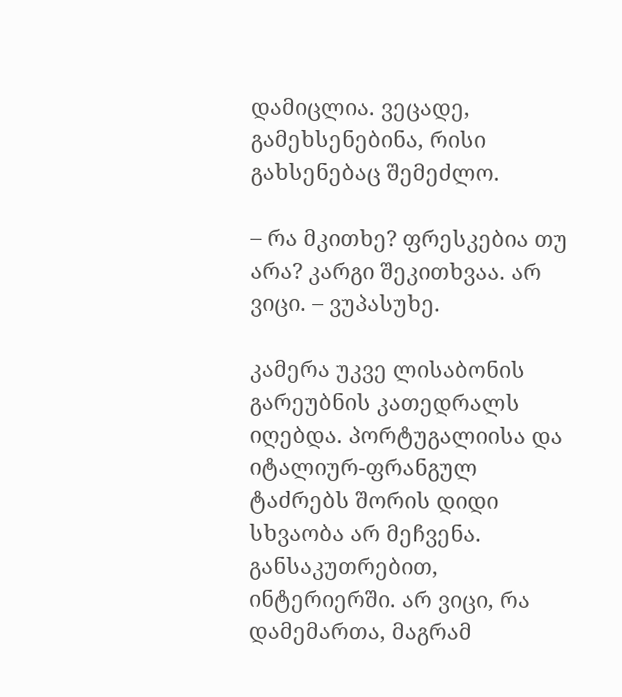დამიცლია. ვეცადე, გამეხსენებინა, რისი გახსენებაც შემეძლო.

– რა მკითხე? ფრესკებია თუ არა? კარგი შეკითხვაა. არ ვიცი. – ვუპასუხე.

კამერა უკვე ლისაბონის გარეუბნის კათედრალს იღებდა. პორტუგალიისა და იტალიურ-ფრანგულ ტაძრებს შორის დიდი სხვაობა არ მეჩვენა. განსაკუთრებით, ინტერიერში. არ ვიცი, რა დამემართა, მაგრამ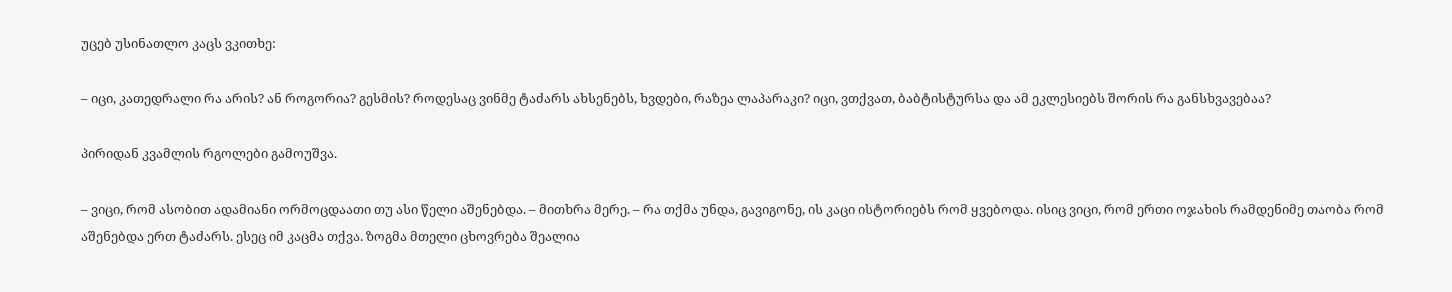უცებ უსინათლო კაცს ვკითხე:

– იცი, კათედრალი რა არის? ან როგორია? გესმის? როდესაც ვინმე ტაძარს ახსენებს, ხვდები, რაზეა ლაპარაკი? იცი, ვთქვათ, ბაბტისტურსა და ამ ეკლესიებს შორის რა განსხვავებაა?

პირიდან კვამლის რგოლები გამოუშვა.

– ვიცი, რომ ასობით ადამიანი ორმოცდაათი თუ ასი წელი აშენებდა. – მითხრა მერე. – რა თქმა უნდა, გავიგონე, ის კაცი ისტორიებს რომ ყვებოდა. ისიც ვიცი, რომ ერთი ოჯახის რამდენიმე თაობა რომ აშენებდა ერთ ტაძარს. ესეც იმ კაცმა თქვა. ზოგმა მთელი ცხოვრება შეალია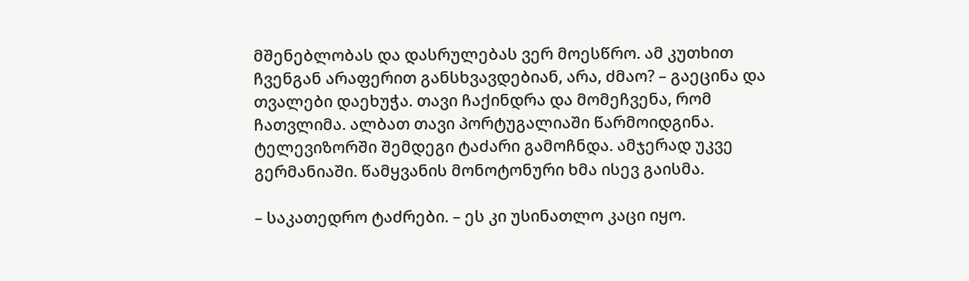მშენებლობას და დასრულებას ვერ მოესწრო. ამ კუთხით ჩვენგან არაფერით განსხვავდებიან, არა, ძმაო? – გაეცინა და თვალები დაეხუჭა. თავი ჩაქინდრა და მომეჩვენა, რომ ჩათვლიმა. ალბათ თავი პორტუგალიაში წარმოიდგინა. ტელევიზორში შემდეგი ტაძარი გამოჩნდა. ამჯერად უკვე გერმანიაში. წამყვანის მონოტონური ხმა ისევ გაისმა.

– საკათედრო ტაძრები. – ეს კი უსინათლო კაცი იყო.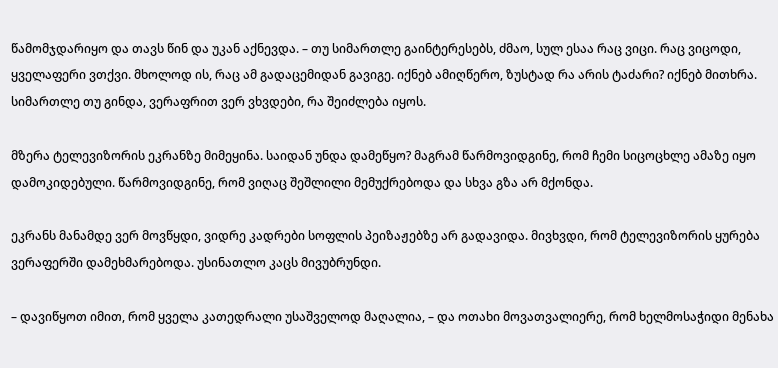წამომჯდარიყო და თავს წინ და უკან აქნევდა. – თუ სიმართლე გაინტერესებს, ძმაო, სულ ესაა რაც ვიცი. რაც ვიცოდი, ყველაფერი ვთქვი. მხოლოდ ის, რაც ამ გადაცემიდან გავიგე. იქნებ ამიღწერო, ზუსტად რა არის ტაძარი? იქნებ მითხრა. სიმართლე თუ გინდა, ვერაფრით ვერ ვხვდები, რა შეიძლება იყოს.

მზერა ტელევიზორის ეკრანზე მიმეყინა. საიდან უნდა დამეწყო? მაგრამ წარმოვიდგინე, რომ ჩემი სიცოცხლე ამაზე იყო დამოკიდებული. წარმოვიდგინე, რომ ვიღაც შეშლილი მემუქრებოდა და სხვა გზა არ მქონდა.

ეკრანს მანამდე ვერ მოვწყდი, ვიდრე კადრები სოფლის პეიზაჟებზე არ გადავიდა. მივხვდი, რომ ტელევიზორის ყურება ვერაფერში დამეხმარებოდა. უსინათლო კაცს მივუბრუნდი.

– დავიწყოთ იმით, რომ ყველა კათედრალი უსაშველოდ მაღალია, – და ოთახი მოვათვალიერე, რომ ხელმოსაჭიდი მენახა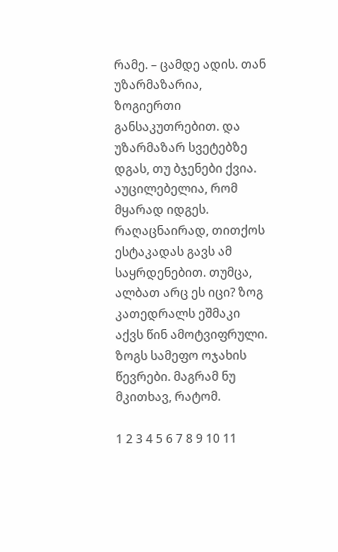რამე. – ცამდე ადის. თან უზარმაზარია, ზოგიერთი განსაკუთრებით. და უზარმაზარ სვეტებზე დგას, თუ ბჯენები ქვია. აუცილებელია, რომ მყარად იდგეს. რაღაცნაირად, თითქოს ესტაკადას გავს ამ საყრდენებით. თუმცა, ალბათ არც ეს იცი? ზოგ კათედრალს ეშმაკი აქვს წინ ამოტვიფრული. ზოგს სამეფო ოჯახის წევრები. მაგრამ ნუ მკითხავ, რატომ.

1 2 3 4 5 6 7 8 9 10 11